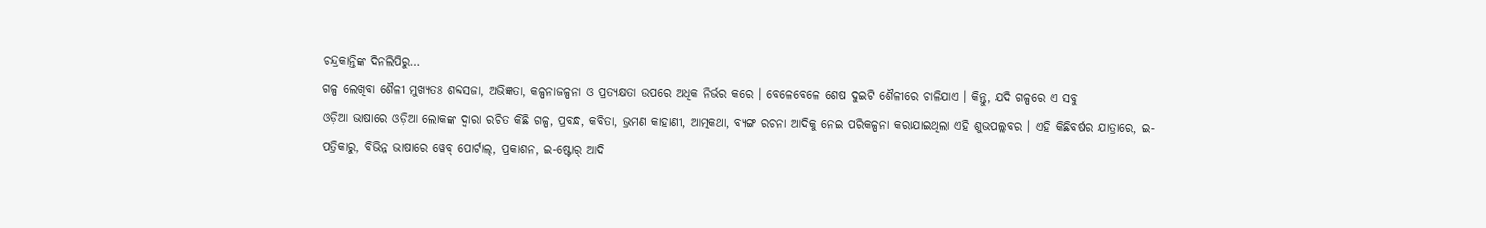ଚନ୍ଦ୍ରକାନ୍ତିଙ୍କ ଦିନଲିପିରୁ…
ଗଳ୍ପ ଲେଖିବା ଶୈଳୀ ମୁଖ୍ୟତଃ ଶବ୍ଦସଜା, ଅଭିଜ୍ଞତା, କଳ୍ପନାଜଳ୍ପନା ଓ ପ୍ରତ୍ୟକ୍ଷତା ଉପରେ ଅଧିକ ନିର୍ଭର କରେ । ବେଳେବେଳେ ଶେଷ ଦୁଇଟି ଶୈଳୀରେ ଚାଳିଯାଏ । କିନ୍ତୁ, ଯଦି ଗଳ୍ପରେ ଏ ସବୁ
ଓଡ଼ିଆ ଭାଷାରେ ଓଡ଼ିଆ ଲୋକଙ୍କ ଦ୍ୱାରା ରଚିତ କିଛି ଗଳ୍ପ, ପ୍ରବନ୍ଧ, କବିତା, ଭ୍ରମଣ କାହାଣୀ, ଆତ୍ମକଥା, ବ୍ୟଙ୍ଗ ରଚନା ଆଦିକୁ ନେଇ ପରିକଳ୍ପନା କରାଯାଇଥିଲା ଏହି ଶୁଭପଲ୍ଲବର । ଏହି କିଛିବର୍ଷର ଯାତ୍ରାରେ, ଇ-ପତ୍ରିକାରୁ, ବିଭିନ୍ନ ଭାଷାରେ ୱେବ୍ ପୋର୍ଟାଲ୍, ପ୍ରକାଶନ, ଇ-ଷ୍ଟୋର୍ ଆଦି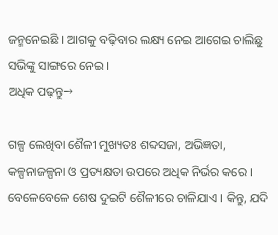ଜନ୍ମନେଇଛି । ଆଗକୁ ବଢ଼ିବାର ଲକ୍ଷ୍ୟ ନେଇ ଆଗେଇ ଚାଲିଛୁ ସଭିଙ୍କୁ ସାଙ୍ଗରେ ନେଇ ।
ଅଧିକ ପଢ଼ନ୍ତୁ→

ଗଳ୍ପ ଲେଖିବା ଶୈଳୀ ମୁଖ୍ୟତଃ ଶବ୍ଦସଜା, ଅଭିଜ୍ଞତା, କଳ୍ପନାଜଳ୍ପନା ଓ ପ୍ରତ୍ୟକ୍ଷତା ଉପରେ ଅଧିକ ନିର୍ଭର କରେ । ବେଳେବେଳେ ଶେଷ ଦୁଇଟି ଶୈଳୀରେ ଚାଳିଯାଏ । କିନ୍ତୁ, ଯଦି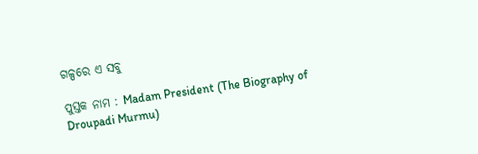ଗଳ୍ପରେ ଏ ସବୁ

ପୁସ୍ତକ ନାମ : Madam President (The Biography of Droupadi Murmu)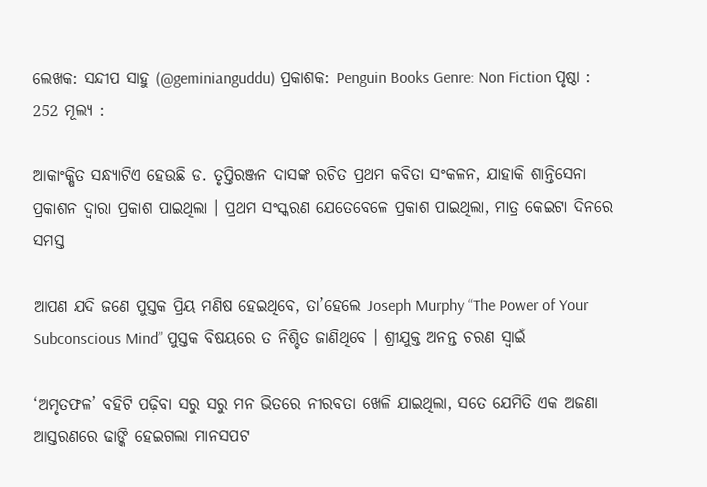ଲେଖକ: ସନ୍ଦୀପ ସାହୁ (@geminianguddu) ପ୍ରକାଶକ: Penguin Books Genre: Non Fiction ପୃଷ୍ଠା : 252 ମୂଲ୍ୟ :

ଆକାଂକ୍ଷିତ ସନ୍ଧ୍ୟାଟିଏ ହେଉଛି ଡ. ତୃପ୍ତିରଞ୍ଜନ ଦାସଙ୍କ ରଚିତ ପ୍ରଥମ କବିତା ସଂକଳନ, ଯାହାକି ଶାନ୍ତିସେନା ପ୍ରକାଶନ ଦ୍ୱାରା ପ୍ରକାଶ ପାଇଥିଲା । ପ୍ରଥମ ସଂସ୍କରଣ ଯେତେବେଳେ ପ୍ରକାଶ ପାଇଥିଲା, ମାତ୍ର କେଇଟା ଦିନରେ ସମସ୍ତ

ଆପଣ ଯଦି ଜଣେ ପୁସ୍ତକ ପ୍ରିୟ ମଣିଷ ହେଇଥିବେ, ତା’ହେଲେ Joseph Murphy “The Power of Your Subconscious Mind” ପୁସ୍ତକ ବିଷୟରେ ତ ନିଶ୍ଚିତ ଜାଣିଥିବେ । ଶ୍ରୀଯୁକ୍ତ ଅନନ୍ତ ଚରଣ ସ୍ୱାଇଁ

‘ଅମୃତଫଳ’ ବହିଟି ପଢ଼ିବା ସରୁ ସରୁ ମନ ଭିତରେ ନୀରବତା ଖେଳି ଯାଇଥିଲା, ସତେ ଯେମିତି ଏକ ଅଜଣା ଆସ୍ତରଣରେ ଢାଙ୍କି ହେଇଗଲା ମାନସପଟ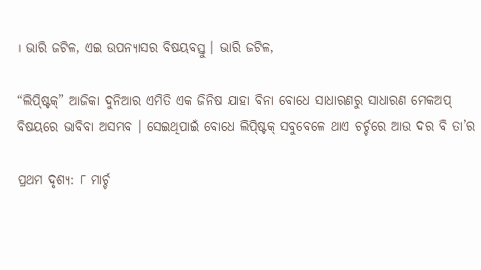। ଭାରି ଜଟିଳ, ଏଇ ଉପନ୍ୟାସର ବିଷୟବସ୍ତୁ । ଭାରି ଜଟିଳ,

“ଲିପ୍ଷ୍ଟିକ୍” ଆଜିକା ଦୁନିଆର ଏମିତି ଏକ ଜିନିଷ ଯାହା ବିନା ବୋଧେ ସାଧାରଣରୁ ସାଧାରଣ ମେକଅପ୍ ବିଷୟରେ ଭାବିବା ଅସମ୍ଭବ । ସେଇଥିପାଇଁ ବୋଧେ ଲିପ୍ଷ୍ଟିକ୍ ସବୁବେଳେ ଥାଏ ଚର୍ଚ୍ଚରେ ଆଉ ଦର ବି ତା’ର

ପ୍ରଥମ ଦୃଶ୍ୟ: ୮ ମାର୍ଚ୍ଚ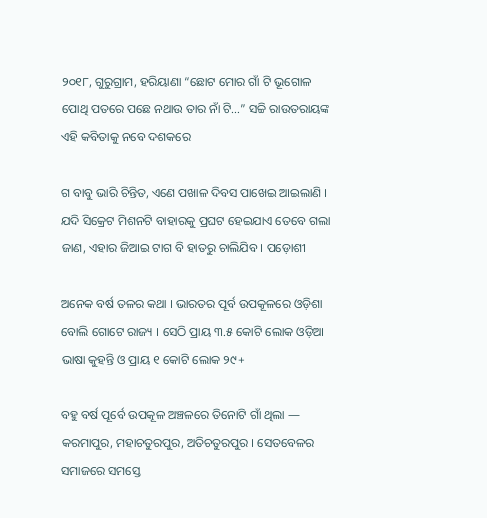୨୦୧୮, ଗୁରୁଗ୍ରାମ, ହରିୟାଣା “ଛୋଟ ମୋର ଗାଁ ଟି ଭୂଗୋଳ ପୋଥି ପତରେ ପଛେ ନଥାଉ ତାର ନାଁ ଟି…” ସଚ୍ଚି ରାଉତରାୟଙ୍କ ଏହି କବିତାକୁ ନବେ ଦଶକରେ

ଗ ବାବୁ ଭାରି ଚିନ୍ତିତ, ଏଣେ ପଖାଳ ଦିବସ ପାଖେଇ ଆଇଲାଣି । ଯଦି ସିକ୍ରେଟ ମିଶନଟି ବାହାରକୁ ପ୍ରଘଟ ହେଇଯାଏ ତେବେ ଗଲା ଜାଣ, ଏହାର ଜିଆଇ ଟାଗ ବି ହାତରୁ ଚାଲିଯିବ । ପଡ଼ୋଶୀ

ଅନେକ ବର୍ଷ ତଳର କଥା । ଭାରତର ପୂର୍ବ ଉପକୂଳରେ ଓଡ଼ିଶା ବୋଲି ଗୋଟେ ରାଜ୍ୟ । ସେଠି ପ୍ରାୟ ୩.୫ କୋଟି ଲୋକ ଓଡ଼ିଆ ଭାଷା କୁହନ୍ତି ଓ ପ୍ରାୟ ୧ କୋଟି ଲୋକ ୨୯+

ବହୁ ବର୍ଷ ପୂର୍ବେ ଉପକୂଳ ଅଞ୍ଚଳରେ ତିନୋଟି ଗାଁ ଥିଲା — କରମାପୁର, ମହାଚତୁରପୁର, ଅତିଚତୁରପୁର । ସେତବେଳର ସମାଜରେ ସମସ୍ତେ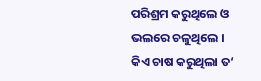ପରିଶ୍ରମ କରୁଥିଲେ ଓ ଭଲରେ ଚଳୁଥିଲେ । କିଏ ଚାଷ କରୁଥିଲା ତ‘